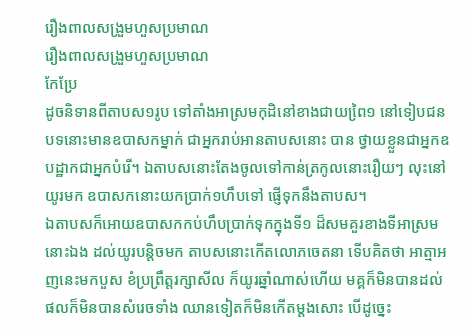រឿងពាលសង្រួមហួសប្រមាណ
រឿងពាលសង្រួមហួសប្រមាណ
កែប្រែ
ដូចនិទានពីតាបស១រូប ទៅតាំងអាស្រមកុដិនៅខាងជាយពៃ្រ១ នៅទៀបជនបទនោះមានឧបាសកម្នាក់ ជាអ្នករាប់អានតាបសនោះ បាន ថ្វាយខ្លួនជាអ្នកឧបដ្ឋាកជាអ្នកបំរើ។ ឯតាបសនោះតែងចូលទៅកាន់ត្រកូលនោះរឿយៗ លុះនៅយូរមក ឧបាសកនោះយកប្រាក់១ហឹបទៅ ផ្ញើទុកនឹងតាបស។
ឯតាបសក៏អោយឧបាសកកប់ហឹបប្រាក់ទុកក្នុងទី១ ដ៏សមគួរខាងទីអាស្រមនោះឯង ដល់យូរបន្តិចមក តាបសនោះកើតលោភចេតនា ទើបគិតថា អាត្មាអញនេះមកបួស ខំប្រព្រឹត្តរក្សាសីល ក៏យូរឆ្នាំណាស់ហើយ មគ្គក៏មិនបានដល់ ផលក៏មិនបានសំរេចទាំង ឈានទៀតក៏មិនកើតម្តងសោះ បើដូច្នេះ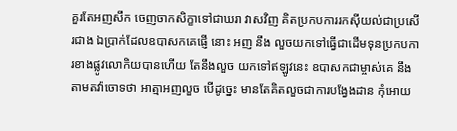គួរតែអញសឹក ចេញចាកសិក្ខាទៅជាឃរា វាសវិញ គិតប្រកបការរកស៊ីយល់ជាប្រសើរជាង ឯប្រាក់ដែលឧបាសកគេផ្ញើ នោះ អញ នឹង លួចយកទៅធ្វើជាដើមទុនប្រកបការខាងផ្លូវលោកិយបានហើយ តែនឹងលួច យកទៅឥឡូវនេះ ឧបាសកជាម្ចាស់គេ នឹង តាមតវ៉ាចោទថា អាត្មាអញលួច បើដូចេ្នះ មានតែគិតលួចជាការបង្វែងដាន កុំអោយ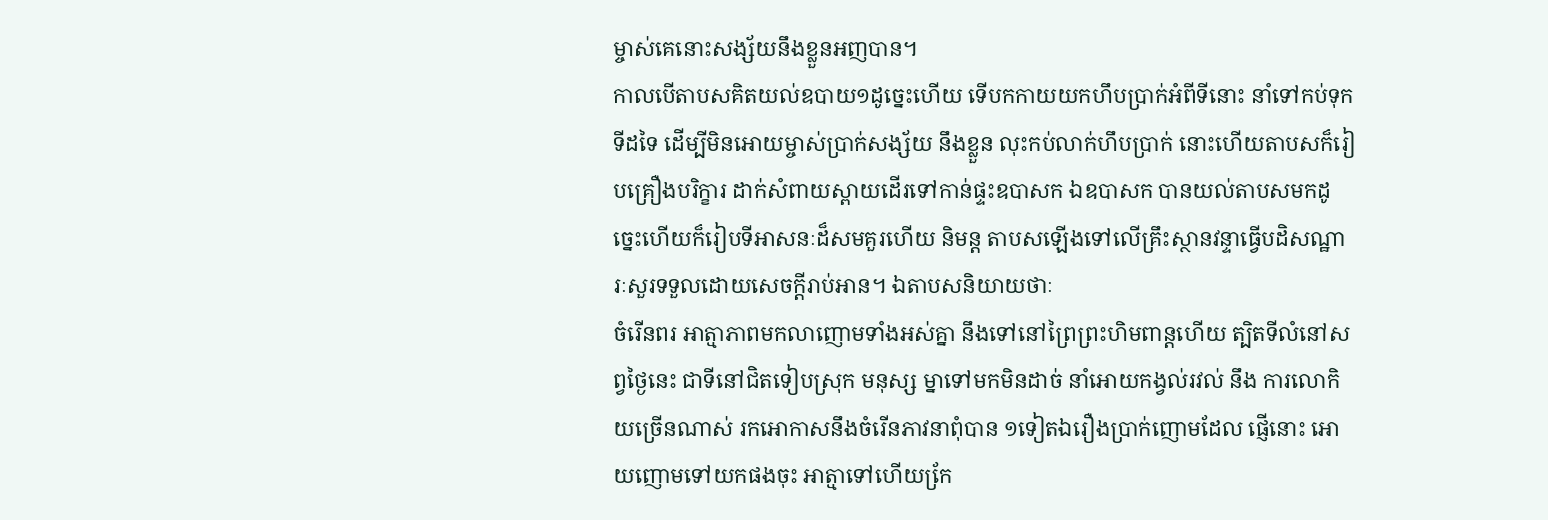ម្ចាស់គេនោះសង្ស័យនឹងខ្លួនអញបាន។
កាលបើតាបសគិតយល់ឧបាយ១ដូច្នេះហើយ ទើបកកាយយកហឹបប្រាក់អំពីទីនោះ នាំទៅកប់ទុកទីដទៃ ដើម្បីមិនអោយម្ចាស់ប្រាក់សង្ស័យ នឹងខ្លួន លុះកប់លាក់ហឹបប្រាក់ នោះហើយតាបសក៏រៀបគ្រឿងបរិក្ខារ ដាក់សំពាយស្ពាយដើរទៅកាន់ផ្ទះឧបាសក ឯឧបាសក បានយល់តាបសមកដូច្នេះហើយក៏រៀបទីអាសនៈដ៏សមគួរហើយ និមន្ត តាបសឡើងទៅលើគ្រឹះស្ថានវន្ទាធ្វើបដិសណ្ឋារៈសួរទទួលដោយសេចក្តីរាប់អាន។ ឯតាបសនិយាយថាៈ
ចំរើនពរ អាត្មាភាពមកលាញោមទាំងអស់គ្នា នឹងទៅនៅព្រៃព្រះហិមពាន្តហើយ ត្បិតទីលំនៅសព្វថ្ងៃនេះ ជាទីនៅជិតទៀបស្រុក មនុស្ស ម្នាទៅមកមិនដាច់ នាំអោយកង្វល់រវល់ នឹង ការលោកិយច្រើនណាស់ រកអោកាសនឹងចំរើនភាវនាពុំបាន ១ទៀតឯរឿងប្រាក់ញោមដែល ផ្ញើនោះ អោយញោមទៅយកផងចុះ អាត្មាទៅហើយកែ្រ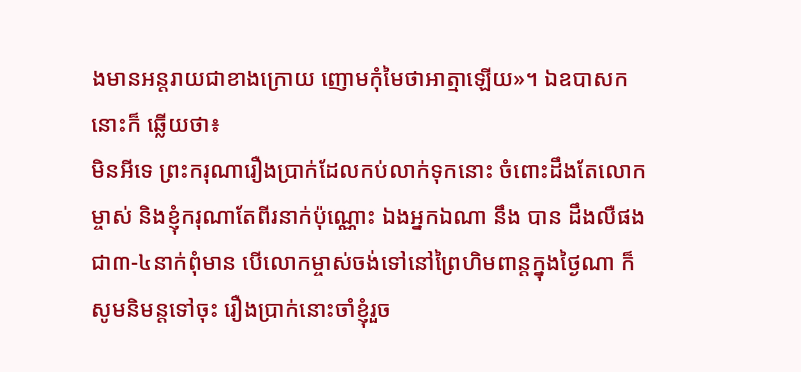ងមានអន្តរាយជាខាងក្រោយ ញោមកុំមៃថាអាត្មាឡើយ»។ ឯឧបាសកនោះក៏ ឆ្លើយថា៖
មិនអីទេ ព្រះករុណារឿងប្រាក់ដែលកប់លាក់ទុកនោះ ចំពោះដឹងតែលោកម្ចាស់ និងខ្ញុំករុណាតែពីរនាក់ប៉ុណ្ណោះ ឯងអ្នកឯណា នឹង បាន ដឹងលឺផងជា៣-៤នាក់ពុំមាន បើលោកម្ចាស់ចង់ទៅនៅព្រៃហិមពាន្តក្នុងថ្ងៃណា ក៏សូមនិមន្តទៅចុះ រឿងប្រាក់នោះចាំខ្ញុំរួច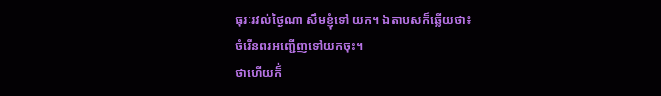ធុរៈរវល់ថ្ងៃណា សឹមខ្ញុំទៅ យក។ ឯតាបសក៏ឆ្លើយថា៖
ចំរើនពរអញ្ជើញទៅយកចុះ។
ថាហើយក៏់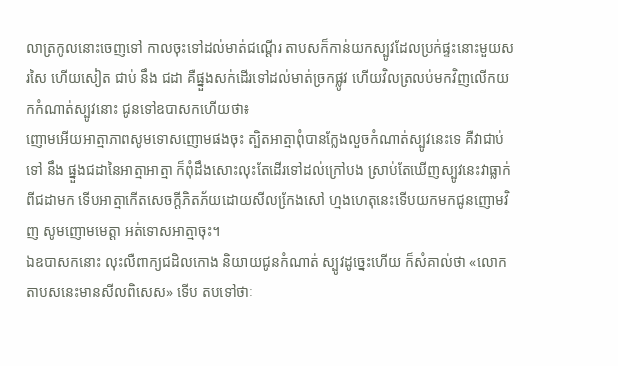លាត្រកូលនោះចេញទៅ កាលចុះទៅដល់មាត់ជណ្តើរ តាបសក៏កាន់យកស្បូវដែលប្រក់ផ្ទះនោះមួយសរសៃ ហើយសៀត ជាប់ នឹង ជដា គឺផ្នួងសក់ដើរទៅដល់មាត់ច្រកផ្លូវ ហើយវិលត្រលប់មកវិញលើកយកកំណាត់ស្បូវនោះ ជូនទៅឧបាសកហើយថា៖
ញោមអើយអាត្មាភាពសូមទោសញោមផងចុះ ត្បិតអាត្មាពុំបានកែ្លងលួចកំណាត់ស្បូវនេះទេ គឺវាជាប់ទៅ នឹង ផ្នួងជដានៃអាត្មាអាត្មា ក៏ពុំដឹងសោះលុះតែដើរទៅដល់ក្រៅបង ស្រាប់តែឃើញស្បូវនេះវាធ្លាក់ពីជដាមក ទើបអាត្មាកើតសេចក្តីភិតភ័យដោយសីលកែ្រងសៅ ហ្មងហេតុនេះទើបយកមកជូនញោមវិញ សូមញោមមេត្តា អត់ទោសអាត្មាចុះ។
ឯឧបាសកនោះ លុះលឺពាក្យជដិលកោង និយាយជូនកំណាត់ ស្បូវដូច្នេះហើយ ក៏សំគាល់ថា «លោកតាបសនេះមានសីលពិសេស» ទើប តបទៅថាៈ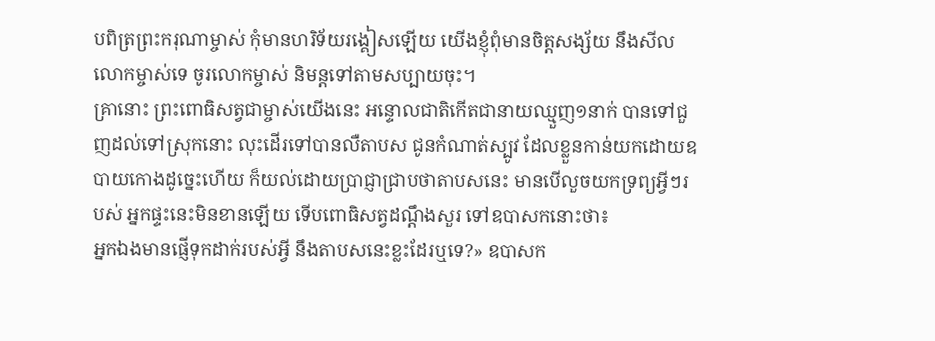បពិត្រព្រះករុណាម្ចាស់ កុំមានហរិទ័យរង្គៀសឡើយ យើងខ្ញុំពុំមានចិត្តសង្ស័យ នឹងសីលលោកម្ចាស់ទេ ចូរលោកម្ចាស់ និមន្តទៅតាមសប្បាយចុះ។
គ្រានោះ ព្រះពោធិសត្វជាម្ចាស់យើងនេះ អន្ទោលជាតិកើតជានាយឈ្មួញ១នាក់ បានទៅជួញដល់ទៅស្រុកនោះ លុះដើរទៅបានលឺតាបស ជូនកំណាត់ស្បូវ ដែលខ្លួនកាន់យកដោយឧបាយកោងដូច្នេះហើយ ក៏យល់ដោយប្រាជ្ញាជ្រាបថាតាបសនេះ មានបើលួចយកទ្រព្យអ្វីៗរបស់ អ្នកផ្ទះនេះមិនខានឡើយ ទើបពោធិសត្វដណ្តឹងសួរ ទៅឧបាសកនោះថា៖
អ្នកឯងមានផ្ញើទុកដាក់របស់អ្វី នឹងតាបសនេះខ្លះដែរឬទេ?» ឧបាសក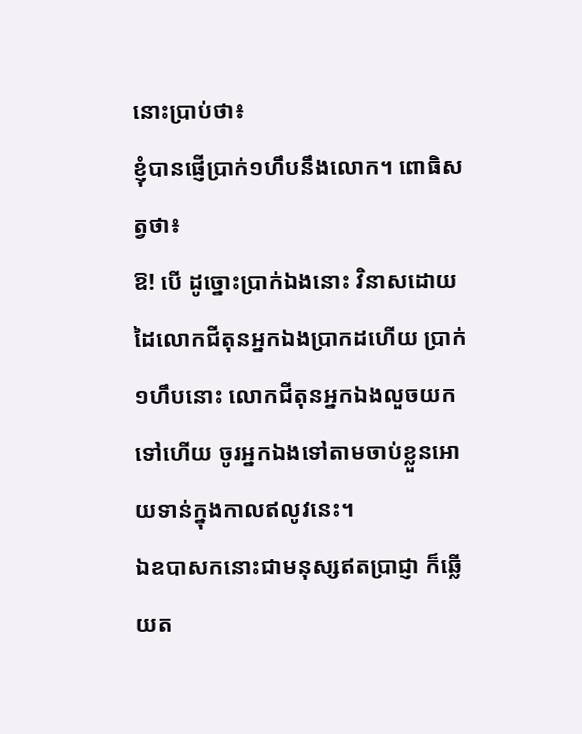នោះប្រាប់ថា៖
ខ្ញុំបានផ្ញើប្រាក់១ហឹបនឹងលោក។ ពោធិសត្វថា៖
ឱ! បើ ដូច្នោះប្រាក់ឯងនោះ វិនាសដោយដៃលោកជីតុនអ្នកឯងប្រាកដហើយ ប្រាក់១ហឹបនោះ លោកជីតុនអ្នកឯងលួចយកទៅហើយ ចូរអ្នកឯងទៅតាមចាប់ខ្លួនអោយទាន់ក្នុងកាលឥលូវនេះ។
ឯឧបាសកនោះជាមនុស្សឥតប្រាជ្ញា ក៏ឆ្លើយត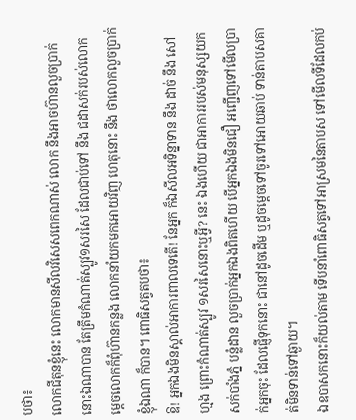បថា៖
លោកជីតុនខ្ញុំនេះ លោកមានសីលវិសេសពេកណាស់ លោក នឹងអាចហ៊ានលួចប្រាក់នោះឯណាបាន តែត្រឹមកំណាត់ស្បូវ១សរសៃ ដែលជាប់ទៅ នឹង ជដាសក់របស់លោកម្តេចលោកក៏ពុំហ៊ានកន្លង លោកនាំយកមកអោយវិញ ហេតុនោះ នឹង ថាលោកលួចប្រាក់ខ្ញុំឯណា ក៏បាន។ ពោធិសត្វតបថា៖
ឱ! អ្នកឯងមិនស្គាល់អាការពាលទេតើ! នែអ្នក ក៏ឯសីលអទិន្នាទាន នឹង ដាច់ នឹង សៅហ្មង ព្រោះកំណាត់ស្បូវ ១សរសៃនោះឬអ្វី? នេះ ឯងហើយ ជាអាការរបស់មនុស្សយកសក់បាំងភ្នំ បន្លំដាន លួចប្រាក់អ្នកឯងពិតហើយ បើអ្នកឯងមិនជឿ អញ្ជើញទៅមើលប្រាក់អ្នកចុះ ដែលផ្ញើទុកនោះ ជានៅដូចដើម ឬដូចម្ដេចទៅចូរទៅអោយឆាប់ ទាន់តាបសគាត់មិនទាន់ទៅឆ្ងាយ។
ឯឧបាសកនោះក៏យល់តាម ទើបនាំពោធិសត្វទៅអាស្រមនៃតាបស ទៅមើលទីដែលកប់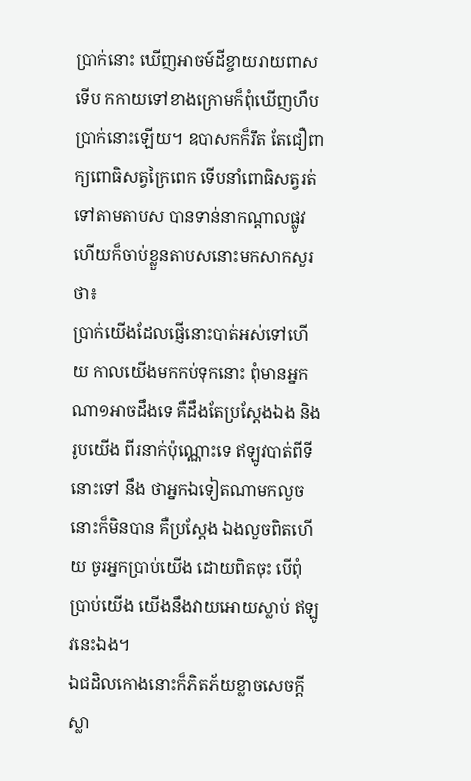ប្រាក់នោះ ឃើញអាចម៍ដីខ្ចាយរាយពាស ទើប កកាយទៅខាងក្រោមក៏ពុំឃើញហឹបប្រាក់នោះឡើយ។ ឧបាសកក៏រឹត តែជឿពាក្យពោធិសត្វក្រៃពេក ទើបនាំពោធិសត្វរត់ទៅតាមតាបស បានទាន់នាកណ្តាលផ្លូវ ហើយក៏ចាប់ខ្លួនតាបសនោះមកសាកសួរថា៖
ប្រាក់យើងដែលផ្ញើនោះបាត់អស់ទៅហើយ កាលយើងមកកប់ទុកនោះ ពុំមានអ្នកណា១អាចដឹងទេ គឺដឹងតែប្រស្តែងឯង និងរូបយើង ពីរនាក់ប៉ុណ្ណោះទេ ឥឡូវបាត់ពីទីនោះទៅ នឹង ថាអ្នកឯទៀតណាមកលួចនោះក៏មិនបាន គឺប្រស្តែង ឯងលួចពិតហើយ ចូរអ្នកប្រាប់យើង ដោយពិតចុះ បើពុំប្រាប់យើង យើងនឹងវាយអោយស្លាប់ ឥឡូវនេះឯង។
ឯជដិលកោងនោះក៏ភិតភ័យខ្លាចសេចក្តីស្លា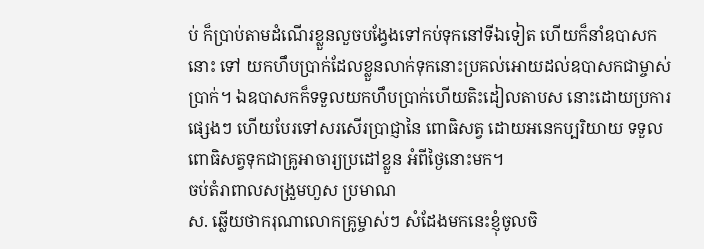ប់ ក៏ប្រាប់តាមដំណើរខ្លួនលួចបង្វែងទៅកប់ទុកនៅទីឯទៀត ហើយក៏នាំឧបាសកនោះ ទៅ យកហឹបប្រាក់ដែលខ្លួនលាក់ទុកនោះប្រគល់អោយដល់ឧបាសកជាម្ចាស់ប្រាក់។ ឯឧបាសកក៏ទទួលយកហឹបប្រាក់ហើយតិះដៀលតាបស នោះដោយប្រការផ្សេងៗ ហើយបែរទៅសរសើរប្រាជ្ញានៃ ពោធិសត្វ ដោយអនេកប្បរិយាយ ទទួលពោធិសត្វទុកជាគ្រូអាចារ្យប្រដៅខ្លួន អំពីថ្ងៃនោះមក។
ចប់តំរាពាលសង្រួមហួស ប្រមាណ
ស. ឆ្លើយថាករុណាលោកគ្រូម្ចាស់ៗ សំដែងមកនេះខ្ញុំចូលចិ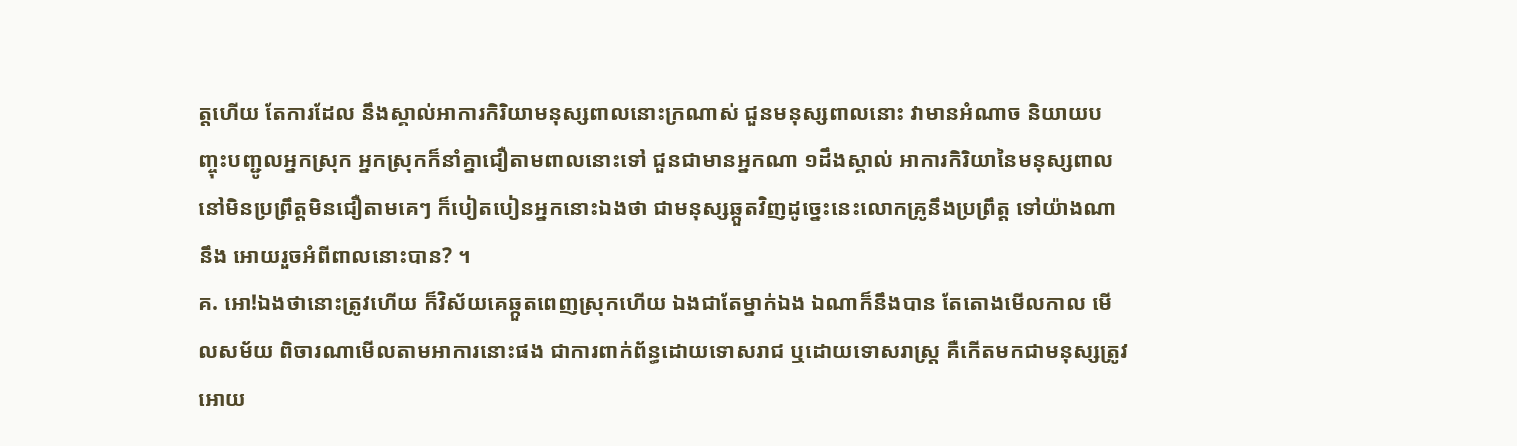ត្តហើយ តែការដែល នឹងស្គាល់អាការកិរិយាមនុស្សពាលនោះក្រណាស់ ជួនមនុស្សពាលនោះ វាមានអំណាច និយាយបញ្ចុះបញ្ជូលអ្នកស្រុក អ្នកស្រុកក៏នាំគ្នាជឿតាមពាលនោះទៅ ជួនជាមានអ្នកណា ១ដឹងស្គាល់ អាការកិរិយានៃមនុស្សពាល នៅមិនប្រព្រឹត្តមិនជឿតាមគេៗ ក៏បៀតបៀនអ្នកនោះឯងថា ជាមនុស្សឆ្កួតវិញដូច្នេះនេះលោកគ្រូនឹងប្រព្រឹត្ត ទៅយ៉ាងណា នឹង អោយរួចអំពីពាលនោះបាន? ។
គ. អោ!ឯងថានោះត្រូវហើយ ក៏វិស័យគេឆ្កួតពេញស្រុកហើយ ឯងជាតែម្នាក់ឯង ឯណាក៏នឹងបាន តែតោងមើលកាល មើលសម័យ ពិចារណាមើលតាមអាការនោះផង ជាការពាក់ព័ន្ធដោយទោសរាជ ឬដោយទោសរាស្រ្ត គឺកើតមកជាមនុស្សត្រូវអោយ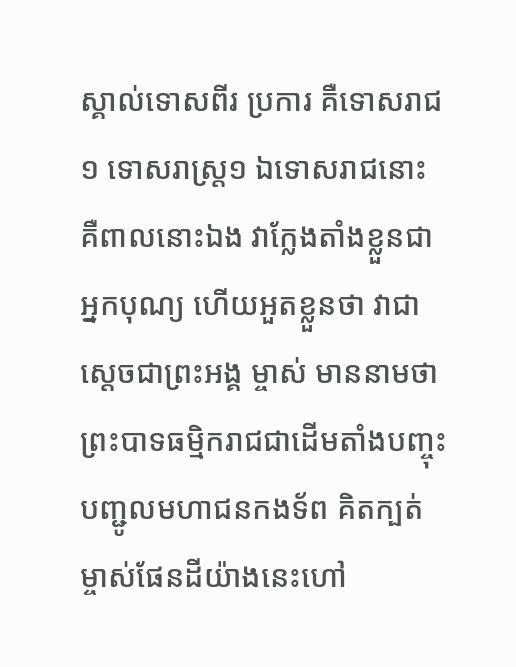ស្គាល់ទោសពីរ ប្រការ គឺទោសរាជ១ ទោសរាស្រ្ត១ ឯទោសរាជនោះ គឺពាលនោះឯង វាកែ្លងតាំងខ្លួនជាអ្នកបុណ្យ ហើយអួតខ្លួនថា វាជាស្តេចជាព្រះអង្គ ម្ចាស់ មាននាមថា ព្រះបាទធម្មិករាជជាដើមតាំងបញ្ចុះបញ្ជូលមហាជនកងទ័ព គិតក្បត់ម្ចាស់ផែនដីយ៉ាងនេះហៅ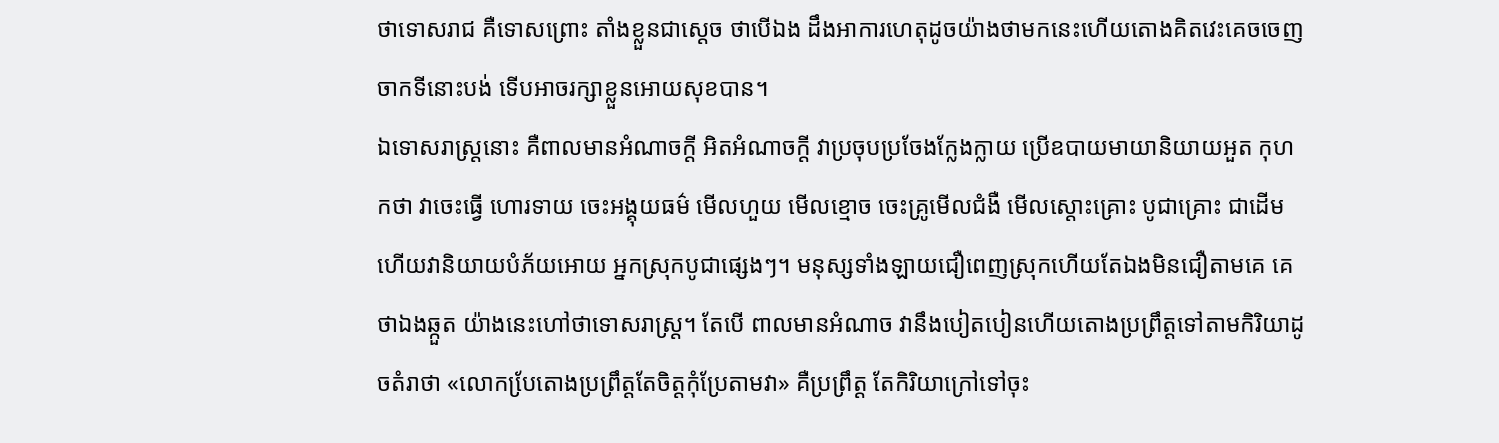ថាទោសរាជ គឺទោសព្រោះ តាំងខ្លួនជាស្តេច ថាបើឯង ដឹងអាការហេតុដូចយ៉ាងថាមកនេះហើយតោងគិតវេះគេចចេញចាកទីនោះបង់ ទើបអាចរក្សាខ្លួនអោយសុខបាន។
ឯទោសរាស្រ្តនោះ គឺពាលមានអំណាចក្តី អិតអំណាចក្តី វាប្រចុបប្រចែងកែ្លងក្លាយ ប្រើឧបាយមាយានិយាយអួត កុហកថា វាចេះធ្វើ ហោរទាយ ចេះអង្គុយធម៌ មើលហួយ មើលខ្មោច ចេះគ្រូមើលជំងឺ មើលស្តោះគ្រោះ បូជាគ្រោះ ជាដើម ហើយវានិយាយបំភ័យអោយ អ្នកស្រុកបូជាផ្សេងៗ។ មនុស្សទាំងឡាយជឿពេញស្រុកហើយតែឯងមិនជឿតាមគេ គេថាឯងឆ្កួត យ៉ាងនេះហៅថាទោសរាស្រ្ត។ តែបើ ពាលមានអំណាច វានឹងបៀតបៀនហើយតោងប្រព្រឹត្តទៅតាមកិរិយាដូចតំរាថា «លោកបែ្រតោងប្រព្រឹត្តតែចិត្តកុំប្រែតាមវា» គឺប្រព្រឹត្ត តែកិរិយាក្រៅទៅចុះ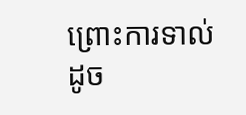ព្រោះការទាល់ ដូច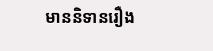មាននិទានរឿង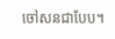ចៅសនជាបែប។